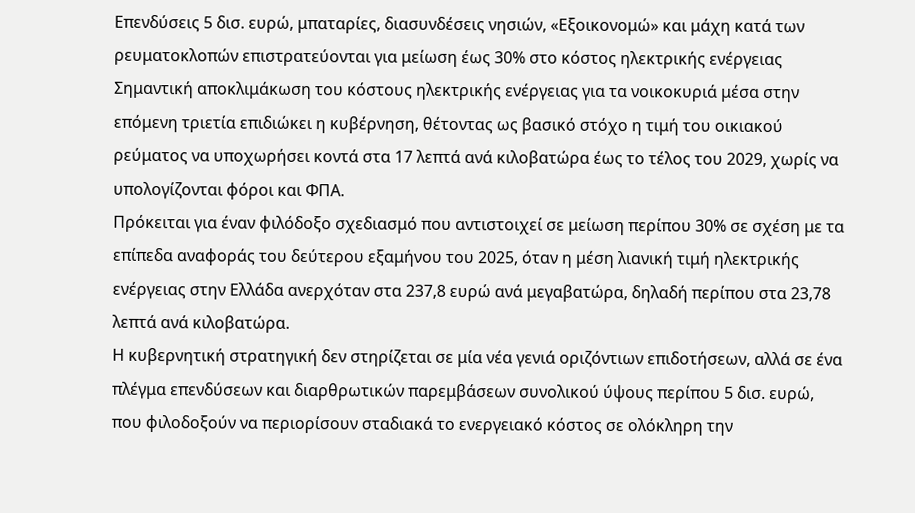Επενδύσεις 5 δισ. ευρώ, μπαταρίες, διασυνδέσεις νησιών, «Εξοικονομώ» και μάχη κατά των ρευματοκλοπών επιστρατεύονται για μείωση έως 30% στο κόστος ηλεκτρικής ενέργειας
Σημαντική αποκλιμάκωση του κόστους ηλεκτρικής ενέργειας για τα νοικοκυριά μέσα στην επόμενη τριετία επιδιώκει η κυβέρνηση, θέτοντας ως βασικό στόχο η τιμή του οικιακού ρεύματος να υποχωρήσει κοντά στα 17 λεπτά ανά κιλοβατώρα έως το τέλος του 2029, χωρίς να υπολογίζονται φόροι και ΦΠΑ.
Πρόκειται για έναν φιλόδοξο σχεδιασμό που αντιστοιχεί σε μείωση περίπου 30% σε σχέση με τα επίπεδα αναφοράς του δεύτερου εξαμήνου του 2025, όταν η μέση λιανική τιμή ηλεκτρικής ενέργειας στην Ελλάδα ανερχόταν στα 237,8 ευρώ ανά μεγαβατώρα, δηλαδή περίπου στα 23,78 λεπτά ανά κιλοβατώρα.
Η κυβερνητική στρατηγική δεν στηρίζεται σε μία νέα γενιά οριζόντιων επιδοτήσεων, αλλά σε ένα πλέγμα επενδύσεων και διαρθρωτικών παρεμβάσεων συνολικού ύψους περίπου 5 δισ. ευρώ, που φιλοδοξούν να περιορίσουν σταδιακά το ενεργειακό κόστος σε ολόκληρη την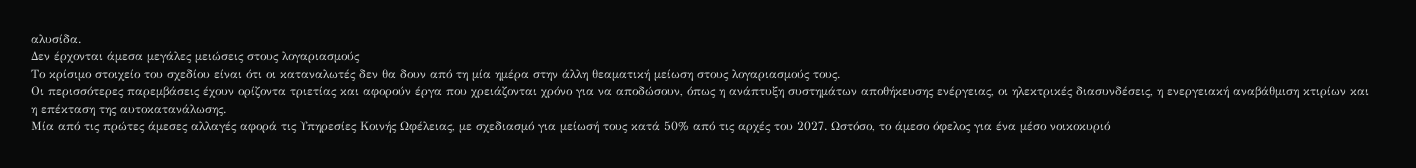αλυσίδα.
Δεν έρχονται άμεσα μεγάλες μειώσεις στους λογαριασμούς
Το κρίσιμο στοιχείο του σχεδίου είναι ότι οι καταναλωτές δεν θα δουν από τη μία ημέρα στην άλλη θεαματική μείωση στους λογαριασμούς τους.
Οι περισσότερες παρεμβάσεις έχουν ορίζοντα τριετίας και αφορούν έργα που χρειάζονται χρόνο για να αποδώσουν, όπως η ανάπτυξη συστημάτων αποθήκευσης ενέργειας, οι ηλεκτρικές διασυνδέσεις, η ενεργειακή αναβάθμιση κτιρίων και η επέκταση της αυτοκατανάλωσης.
Μία από τις πρώτες άμεσες αλλαγές αφορά τις Υπηρεσίες Κοινής Ωφέλειας, με σχεδιασμό για μείωσή τους κατά 50% από τις αρχές του 2027. Ωστόσο, το άμεσο όφελος για ένα μέσο νοικοκυριό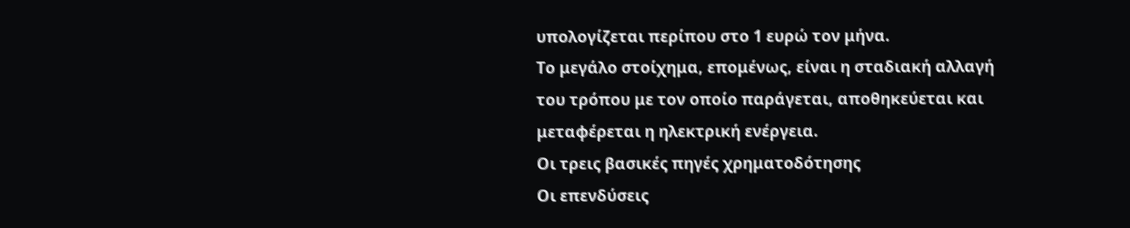υπολογίζεται περίπου στο 1 ευρώ τον μήνα.
Το μεγάλο στοίχημα, επομένως, είναι η σταδιακή αλλαγή του τρόπου με τον οποίο παράγεται, αποθηκεύεται και μεταφέρεται η ηλεκτρική ενέργεια.
Οι τρεις βασικές πηγές χρηματοδότησης
Οι επενδύσεις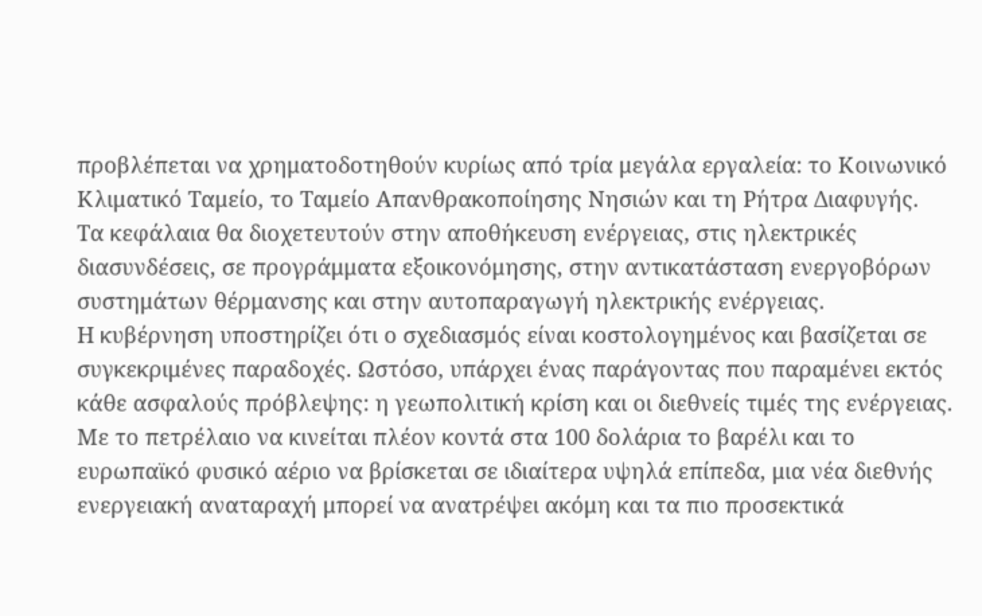προβλέπεται να χρηματοδοτηθούν κυρίως από τρία μεγάλα εργαλεία: το Κοινωνικό Κλιματικό Ταμείο, το Ταμείο Απανθρακοποίησης Νησιών και τη Ρήτρα Διαφυγής.
Τα κεφάλαια θα διοχετευτούν στην αποθήκευση ενέργειας, στις ηλεκτρικές διασυνδέσεις, σε προγράμματα εξοικονόμησης, στην αντικατάσταση ενεργοβόρων συστημάτων θέρμανσης και στην αυτοπαραγωγή ηλεκτρικής ενέργειας.
Η κυβέρνηση υποστηρίζει ότι ο σχεδιασμός είναι κοστολογημένος και βασίζεται σε συγκεκριμένες παραδοχές. Ωστόσο, υπάρχει ένας παράγοντας που παραμένει εκτός κάθε ασφαλούς πρόβλεψης: η γεωπολιτική κρίση και οι διεθνείς τιμές της ενέργειας.
Με το πετρέλαιο να κινείται πλέον κοντά στα 100 δολάρια το βαρέλι και το ευρωπαϊκό φυσικό αέριο να βρίσκεται σε ιδιαίτερα υψηλά επίπεδα, μια νέα διεθνής ενεργειακή αναταραχή μπορεί να ανατρέψει ακόμη και τα πιο προσεκτικά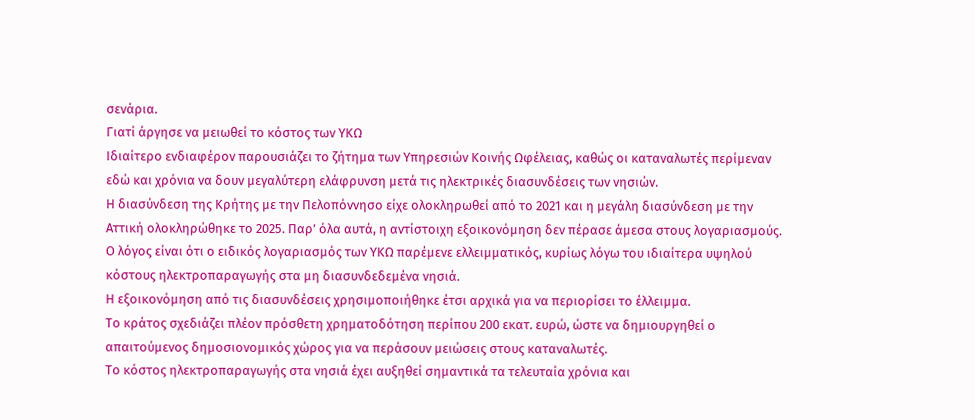σενάρια.
Γιατί άργησε να μειωθεί το κόστος των ΥΚΩ
Ιδιαίτερο ενδιαφέρον παρουσιάζει το ζήτημα των Υπηρεσιών Κοινής Ωφέλειας, καθώς οι καταναλωτές περίμεναν εδώ και χρόνια να δουν μεγαλύτερη ελάφρυνση μετά τις ηλεκτρικές διασυνδέσεις των νησιών.
Η διασύνδεση της Κρήτης με την Πελοπόννησο είχε ολοκληρωθεί από το 2021 και η μεγάλη διασύνδεση με την Αττική ολοκληρώθηκε το 2025. Παρ’ όλα αυτά, η αντίστοιχη εξοικονόμηση δεν πέρασε άμεσα στους λογαριασμούς.
Ο λόγος είναι ότι ο ειδικός λογαριασμός των ΥΚΩ παρέμενε ελλειμματικός, κυρίως λόγω του ιδιαίτερα υψηλού κόστους ηλεκτροπαραγωγής στα μη διασυνδεδεμένα νησιά.
Η εξοικονόμηση από τις διασυνδέσεις χρησιμοποιήθηκε έτσι αρχικά για να περιορίσει το έλλειμμα.
Το κράτος σχεδιάζει πλέον πρόσθετη χρηματοδότηση περίπου 200 εκατ. ευρώ, ώστε να δημιουργηθεί ο απαιτούμενος δημοσιονομικός χώρος για να περάσουν μειώσεις στους καταναλωτές.
Το κόστος ηλεκτροπαραγωγής στα νησιά έχει αυξηθεί σημαντικά τα τελευταία χρόνια και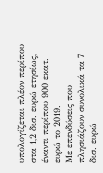υπολογίζεται πλέον περίπου στα 1,2 δισ. ευρώ ετησίως, έναντι περίπου 900 εκατ. ευρώ το 2019.
Με επενδύσεις που πλησιάζουν συνολικά τα 7 δισ. ευρώ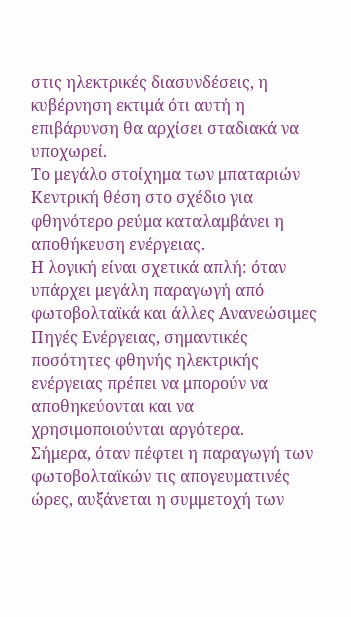στις ηλεκτρικές διασυνδέσεις, η κυβέρνηση εκτιμά ότι αυτή η επιβάρυνση θα αρχίσει σταδιακά να υποχωρεί.
Το μεγάλο στοίχημα των μπαταριών
Κεντρική θέση στο σχέδιο για φθηνότερο ρεύμα καταλαμβάνει η αποθήκευση ενέργειας.
Η λογική είναι σχετικά απλή: όταν υπάρχει μεγάλη παραγωγή από φωτοβολταϊκά και άλλες Ανανεώσιμες Πηγές Ενέργειας, σημαντικές ποσότητες φθηνής ηλεκτρικής ενέργειας πρέπει να μπορούν να αποθηκεύονται και να χρησιμοποιούνται αργότερα.
Σήμερα, όταν πέφτει η παραγωγή των φωτοβολταϊκών τις απογευματινές ώρες, αυξάνεται η συμμετοχή των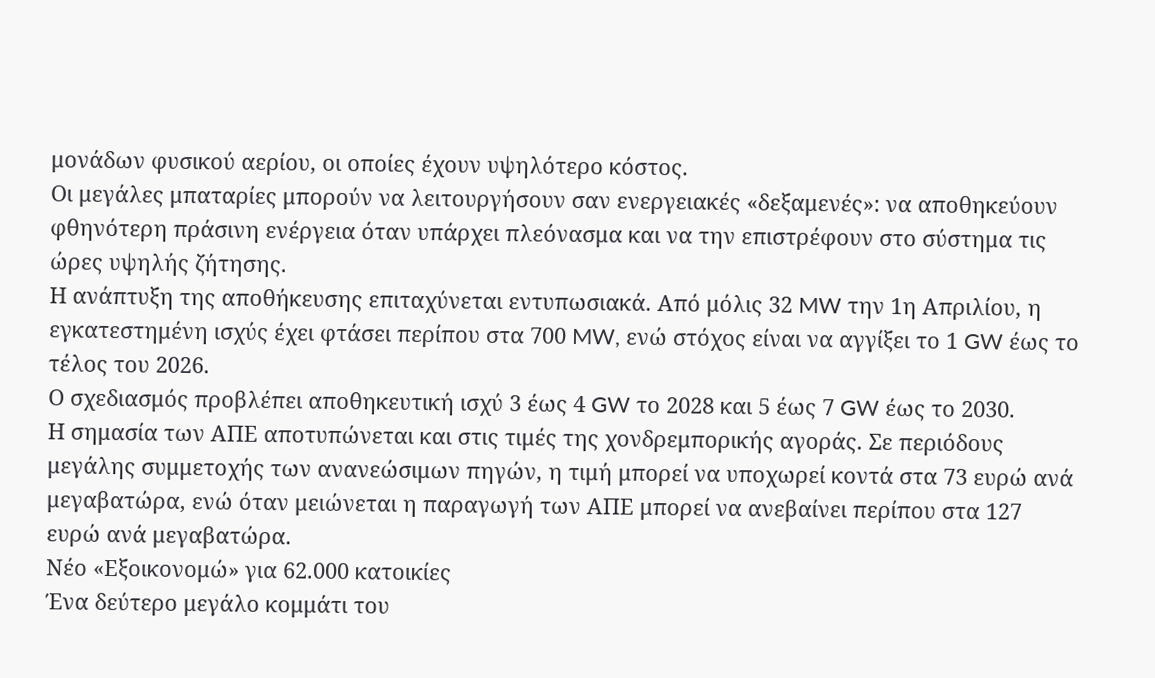μονάδων φυσικού αερίου, οι οποίες έχουν υψηλότερο κόστος.
Οι μεγάλες μπαταρίες μπορούν να λειτουργήσουν σαν ενεργειακές «δεξαμενές»: να αποθηκεύουν φθηνότερη πράσινη ενέργεια όταν υπάρχει πλεόνασμα και να την επιστρέφουν στο σύστημα τις ώρες υψηλής ζήτησης.
Η ανάπτυξη της αποθήκευσης επιταχύνεται εντυπωσιακά. Από μόλις 32 MW την 1η Απριλίου, η εγκατεστημένη ισχύς έχει φτάσει περίπου στα 700 MW, ενώ στόχος είναι να αγγίξει το 1 GW έως το τέλος του 2026.
Ο σχεδιασμός προβλέπει αποθηκευτική ισχύ 3 έως 4 GW το 2028 και 5 έως 7 GW έως το 2030.
Η σημασία των ΑΠΕ αποτυπώνεται και στις τιμές της χονδρεμπορικής αγοράς. Σε περιόδους μεγάλης συμμετοχής των ανανεώσιμων πηγών, η τιμή μπορεί να υποχωρεί κοντά στα 73 ευρώ ανά μεγαβατώρα, ενώ όταν μειώνεται η παραγωγή των ΑΠΕ μπορεί να ανεβαίνει περίπου στα 127 ευρώ ανά μεγαβατώρα.
Νέο «Εξοικονομώ» για 62.000 κατοικίες
Ένα δεύτερο μεγάλο κομμάτι του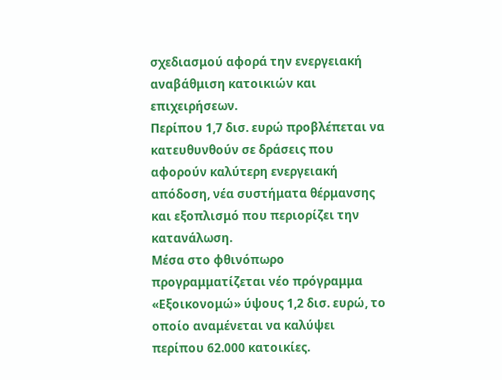σχεδιασμού αφορά την ενεργειακή αναβάθμιση κατοικιών και επιχειρήσεων.
Περίπου 1,7 δισ. ευρώ προβλέπεται να κατευθυνθούν σε δράσεις που αφορούν καλύτερη ενεργειακή απόδοση, νέα συστήματα θέρμανσης και εξοπλισμό που περιορίζει την κατανάλωση.
Μέσα στο φθινόπωρο προγραμματίζεται νέο πρόγραμμα «Εξοικονομώ» ύψους 1,2 δισ. ευρώ, το οποίο αναμένεται να καλύψει περίπου 62.000 κατοικίες.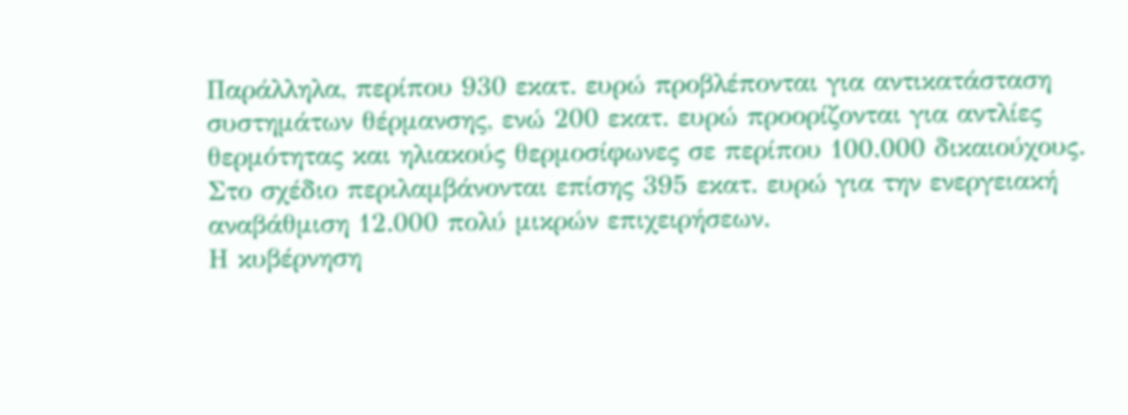Παράλληλα, περίπου 930 εκατ. ευρώ προβλέπονται για αντικατάσταση συστημάτων θέρμανσης, ενώ 200 εκατ. ευρώ προορίζονται για αντλίες θερμότητας και ηλιακούς θερμοσίφωνες σε περίπου 100.000 δικαιούχους.
Στο σχέδιο περιλαμβάνονται επίσης 395 εκατ. ευρώ για την ενεργειακή αναβάθμιση 12.000 πολύ μικρών επιχειρήσεων.
Η κυβέρνηση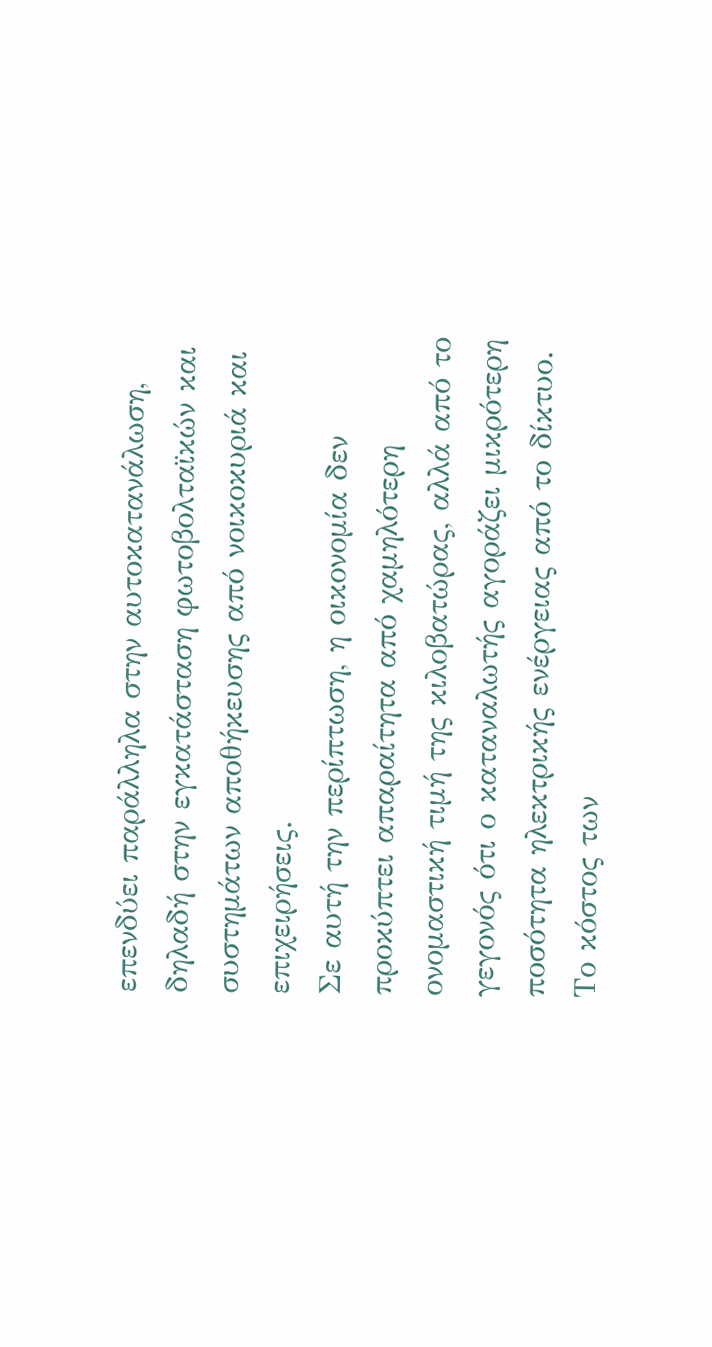επενδύει παράλληλα στην αυτοκατανάλωση, δηλαδή στην εγκατάσταση φωτοβολταϊκών και συστημάτων αποθήκευσης από νοικοκυριά και επιχειρήσεις.
Σε αυτή την περίπτωση, η οικονομία δεν προκύπτει απαραίτητα από χαμηλότερη ονομαστική τιμή της κιλοβατώρας, αλλά από το γεγονός ότι ο καταναλωτής αγοράζει μικρότερη ποσότητα ηλεκτρικής ενέργειας από το δίκτυο.
Το κόστος των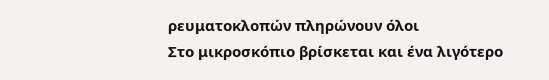ρευματοκλοπών πληρώνουν όλοι
Στο μικροσκόπιο βρίσκεται και ένα λιγότερο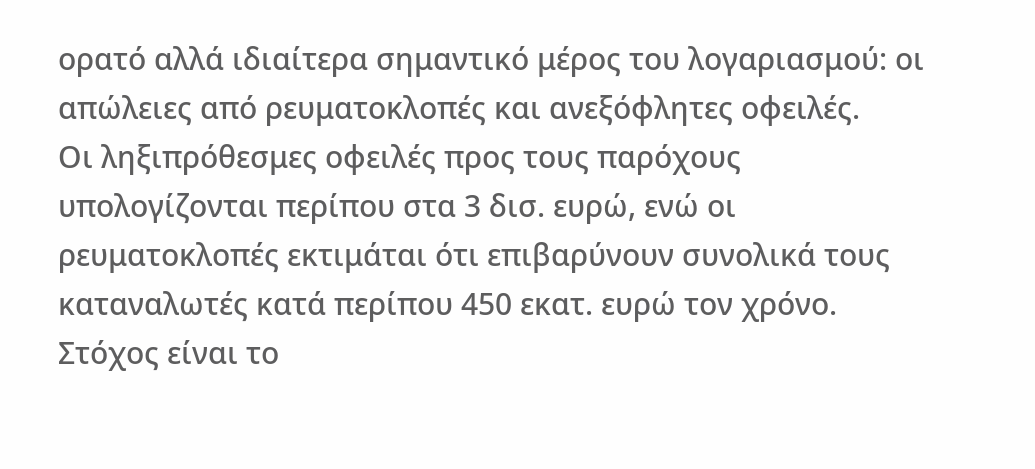ορατό αλλά ιδιαίτερα σημαντικό μέρος του λογαριασμού: οι απώλειες από ρευματοκλοπές και ανεξόφλητες οφειλές.
Οι ληξιπρόθεσμες οφειλές προς τους παρόχους υπολογίζονται περίπου στα 3 δισ. ευρώ, ενώ οι ρευματοκλοπές εκτιμάται ότι επιβαρύνουν συνολικά τους καταναλωτές κατά περίπου 450 εκατ. ευρώ τον χρόνο.
Στόχος είναι το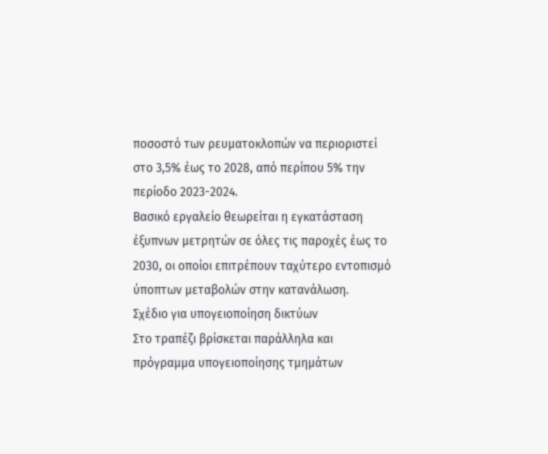ποσοστό των ρευματοκλοπών να περιοριστεί στο 3,5% έως το 2028, από περίπου 5% την περίοδο 2023-2024.
Βασικό εργαλείο θεωρείται η εγκατάσταση έξυπνων μετρητών σε όλες τις παροχές έως το 2030, οι οποίοι επιτρέπουν ταχύτερο εντοπισμό ύποπτων μεταβολών στην κατανάλωση.
Σχέδιο για υπογειοποίηση δικτύων
Στο τραπέζι βρίσκεται παράλληλα και πρόγραμμα υπογειοποίησης τμημάτων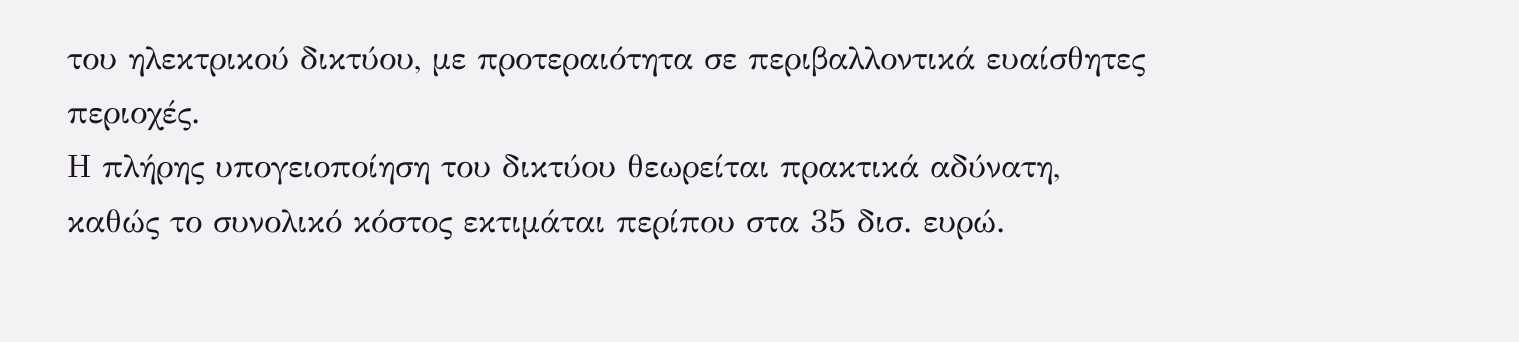του ηλεκτρικού δικτύου, με προτεραιότητα σε περιβαλλοντικά ευαίσθητες περιοχές.
Η πλήρης υπογειοποίηση του δικτύου θεωρείται πρακτικά αδύνατη, καθώς το συνολικό κόστος εκτιμάται περίπου στα 35 δισ. ευρώ.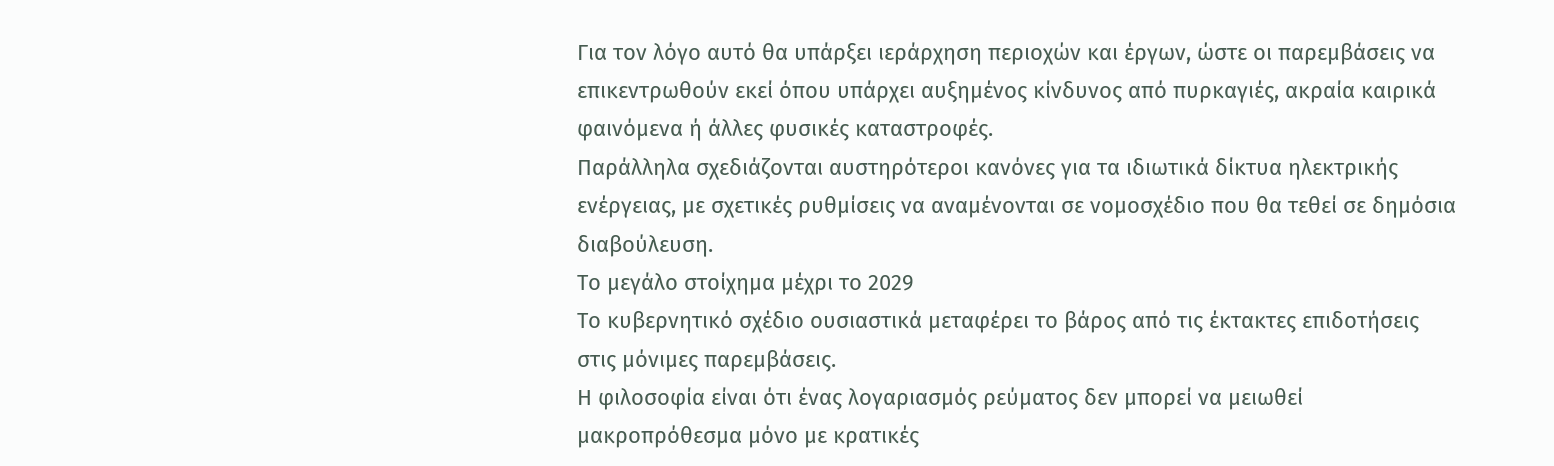Για τον λόγο αυτό θα υπάρξει ιεράρχηση περιοχών και έργων, ώστε οι παρεμβάσεις να επικεντρωθούν εκεί όπου υπάρχει αυξημένος κίνδυνος από πυρκαγιές, ακραία καιρικά φαινόμενα ή άλλες φυσικές καταστροφές.
Παράλληλα σχεδιάζονται αυστηρότεροι κανόνες για τα ιδιωτικά δίκτυα ηλεκτρικής ενέργειας, με σχετικές ρυθμίσεις να αναμένονται σε νομοσχέδιο που θα τεθεί σε δημόσια διαβούλευση.
Το μεγάλο στοίχημα μέχρι το 2029
Το κυβερνητικό σχέδιο ουσιαστικά μεταφέρει το βάρος από τις έκτακτες επιδοτήσεις στις μόνιμες παρεμβάσεις.
Η φιλοσοφία είναι ότι ένας λογαριασμός ρεύματος δεν μπορεί να μειωθεί μακροπρόθεσμα μόνο με κρατικές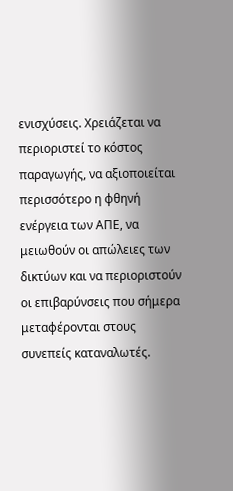ενισχύσεις. Χρειάζεται να περιοριστεί το κόστος παραγωγής, να αξιοποιείται περισσότερο η φθηνή ενέργεια των ΑΠΕ, να μειωθούν οι απώλειες των δικτύων και να περιοριστούν οι επιβαρύνσεις που σήμερα μεταφέρονται στους συνεπείς καταναλωτές.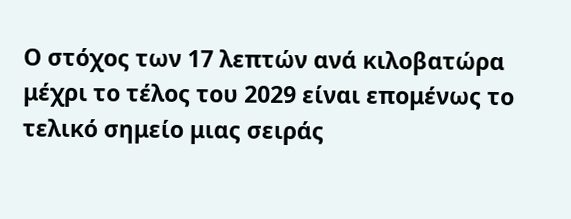Ο στόχος των 17 λεπτών ανά κιλοβατώρα μέχρι το τέλος του 2029 είναι επομένως το τελικό σημείο μιας σειράς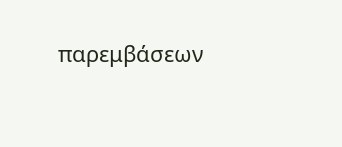παρεμβάσεων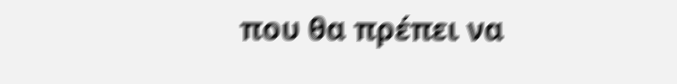που θα πρέπει να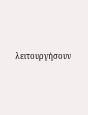λειτουργήσουν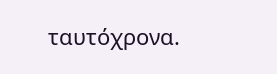ταυτόχρονα.